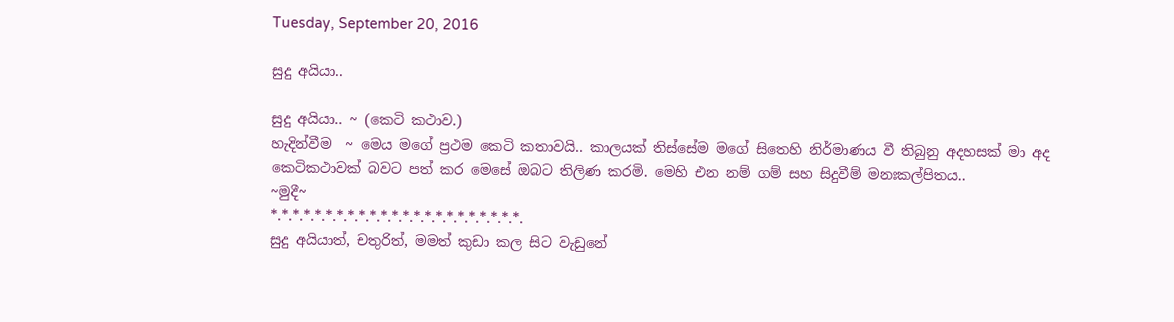Tuesday, September 20, 2016

සුදු අයියා..

සුදු අයියා.. ~ (කෙටි කථාව.)
හැදින්වීම  ~ මෙය මගේ ප්‍රථම කෙටි කතාවයි.. කාලයක් තිස්සේම මගේ සිතෙහි නිර්මාණය වී තිබුනු අදහසක් මා අද කෙටිකථාවක් බවට පත් කර මෙසේ ඔබට තිලිණ කරමි. මෙහි එන නම් ගම් සහ සිදුවීම් මනඃකල්පිතය..
~මුදී~
*.*.*.*.*.*.*.*.*.*.*.*.*.*.*.*.*.*.*.*.*.*.*.
සුදු අයියාත්, චතුරිත්, මමත් කුඩා කල සිට වැඩුනේ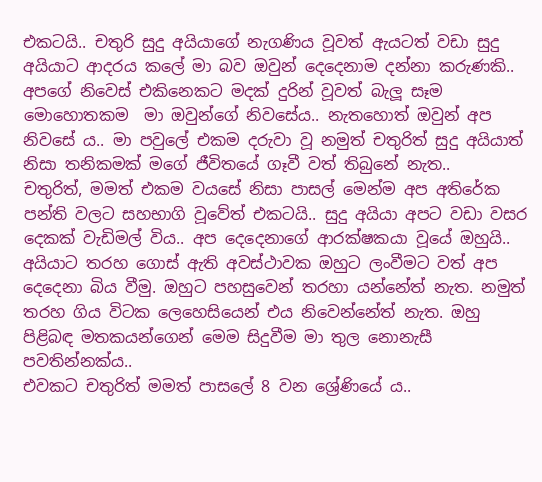එකටයි.. චතු‍රි සුදු අයියාගේ නැගණිය වූවත් ඇයටත් වඩා සුදු අයියාට ආදරය කලේ මා බව ඔවුන් දෙදෙනාම දන්නා කරුණකි..
අපගේ නිවෙස් එකිනෙකට මදක් දුරින් වූවත් බැලූ සෑම මොහොතකම  මා ඔවුන්ගේ නිවසේය.. නැතහොත් ඔවුන් අප නිවසේ ය.. මා පවුලේ එකම දරුවා වූ නමුත් චතුරිත් සුදු අයියාත් නිසා තනිකමක් මගේ ජීවිතයේ ගෑවී වත් තිබුනේ නැත..
චතුරිත්, මමත් එකම වයසේ නිසා පාසල් මෙන්ම අප අතිරේක පන්ති වලට සහභාගි වූවේත් එකටයි.. සුදු අයියා අපට වඩා වසර දෙකක් වැඩිමල් විය.. අප දෙදෙනාගේ ආරක්ෂකයා වූයේ ඔහුයි.. අයියාට තරහ ගොස් ඇති අවස්ථාවක ඔහුට ලංවීමට වත් අප දෙදෙනා බිය වීමු. ඔහුට පහසුවෙන් තරහා යන්නේත් නැත. නමුත් තරහ ගිය විටක ලෙහෙසියෙන් එය නිවෙන්නේත් නැත. ඔහු පිළිබඳ මතකයන්ගෙන් මෙම සිදුවීම මා තුල නොනැසී පවතින්නක්ය..
එවකට චතුරිත් මමත් පාසලේ 8 වන ශ්‍රේණියේ ය..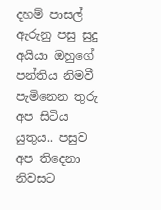දහම් පාසල් ඇරුනු පසු සුදු අයියා ඔහුගේ පන්තිය නිමවී පැමිනෙන තුරු අප සිටිය යුතුය.. පසුව අප තිදෙනා නිවසට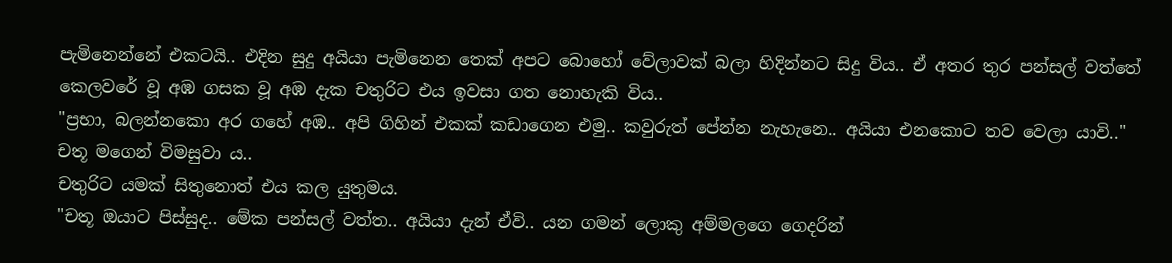පැමිනෙන්නේ එකටයි.. එදින සුදු අයියා පැමිනෙන තෙක් අපට බොහෝ වේලාවක් බලා හිදින්නට සිදු විය.. ඒ අතර තුර පන්සල් වත්තේ කෙලවරේ වූ අඹ ගසක වූ අඹ දැක චතුරිට එය ඉවසා ගත නොහැකි විය..
"ප්‍රභා, බලන්නකො අර ගහේ අඹ.. අපි ගිහින් එකක් කඩාගෙන එමු.. කවුරුත් පේන්න නැහැනෙ.. අයියා එනකොට තව වෙලා යාවි.."
චතූ මගෙන් විමසුවා ය..
චතුරිට යමක් සිතුනොත් එය කල යුතුමය.
"චතූ ඔයාට පිස්සුද.. මේක පන්සල් වත්ත.. අයියා දැන් ඒවි.. යන ගමන් ලොකු අම්මලගෙ ගෙදරින්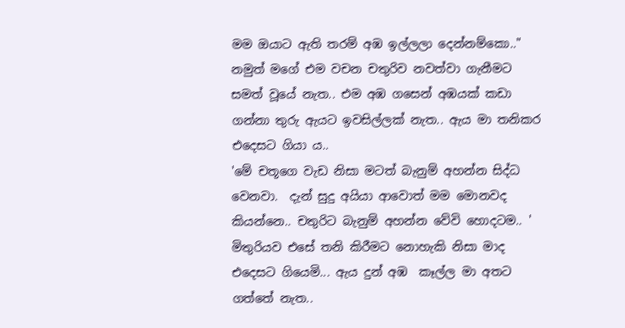මම ඔයාට ඇති තරම් අඹ ඉල්ලලා දෙන්නම්කො.."
නමුත් මගේ එම වචන චතුරිව නවත්වා ගැනීමට සමත් වූයේ නැත.. එම අඹ ගසෙන් අඹයක් කඩා ගන්නා තුරු ඇයට ඉවසිල්ලක් නැත.. ඇය මා තනිකර එදෙසට ගියා ය..
'මේ චතූගෙ වැඩ නිසා මටත් බැනුම් අහන්න සිද්ධ වෙනවා.  දැන් සුදු අයියා ආවොත් මම මොනවද කියන්නෙ.. චතුරිට බැනුම් අහන්න වේවි හොදටම.. '
මිතුරියව එසේ තනි කිරීමට නොහැකි නිසා මාද එදෙසට ගියෙමි... ඇය දුන් අඹ  කෑල්ල මා අතට ගත්තේ නැත..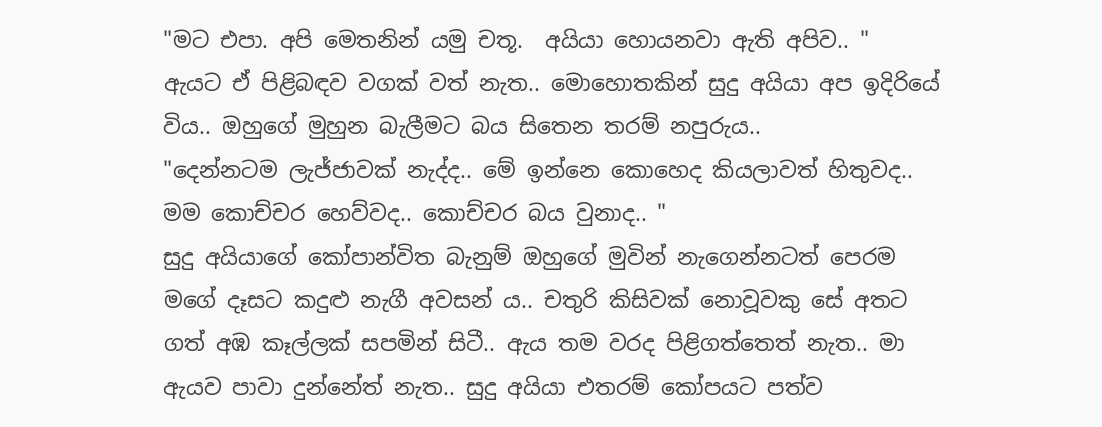"මට එපා. අපි මෙතනින් යමු චතූ.  අයියා හොයනවා ඇති අපිව.. "
ඇයට ඒ පිළිබඳව වගක් වත් නැත.. මොහොතකින් සුදු අයියා අප ඉදිරියේ විය.. ඔහුගේ මුහුන බැලීමට බය සිතෙන තරම් නපුරුය..
"දෙන්නටම ලැජ්ජාවක් නැද්ද.. මේ ඉන්නෙ කොහෙද කියලාවත් හිතුවද.. මම කොච්චර හෙව්වද.. කොච්චර බය වුනාද.. "
සුදු අයියාගේ කෝපාන්විත බැනුම් ඔහුගේ මුවින් නැගෙන්නටත් පෙරම මගේ දෑසට කදුළු නැගී අවසන්‍ ය.. චතුරි කිසිවක් නොවූවකු සේ අතට ගත් අඹ කෑල්ලක් සපමින් සිටී.. ඇය තම වරද පිළිගත්තෙත් නැත.. මා ඇයව පාවා දුන්නේත් නැත.. සුදු අයියා එතරම් කෝපයට පත්ව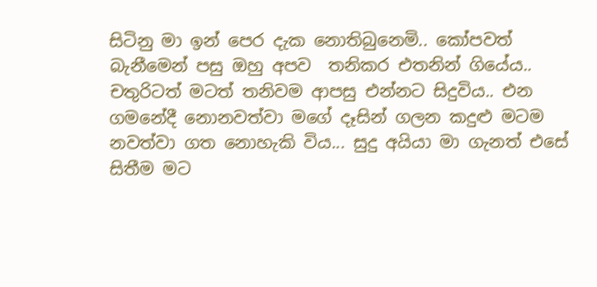සිටිනු මා ඉන් පෙර දැක නොතිබුනෙමි.. කෝපවත් බැනීමෙන් පසු ඔහු අපව  තනිකර එතනින් ගියේය..
චතුරිටත් මටත් තනිවම ආපසු එන්නට සිදුවිය.. එන ගමනේදී නොනවත්වා මගේ දෑසින් ගලන කදුළු මටම නවත්වා ගත නොහැකි විය... සුදු අයියා මා ගැනත් එසේ සිතීම මට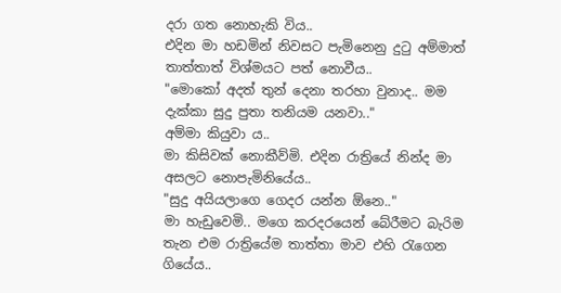දරා ගත නොහැකි විය..
එදින මා හඩමින් නිවසට පැමිනෙනු දුටු අම්මාත් තාත්තාත් විශ්මයට පත් නොවීය..
"මොකෝ අදත් තුන් දෙනා තරහා වුනාද.. මම දැක්කා සුදු පුතා තනියම යනවා.."
අම්මා කියුවා ය..
මා කිසිවක් නොකීව්මි. එදින රාත්‍රියේ නින්ද මා අසලට නොපැමිනියේය..
"සුදු අයියලාගෙ ගෙදර යන්න ඕනෙ.."
මා හැඩුවෙමි.. මගෙ කරදරයෙන් බේරීමට බැරිම තැන එම රාත්‍රියේම තාත්තා මාව එහි රැගෙන ගියේය..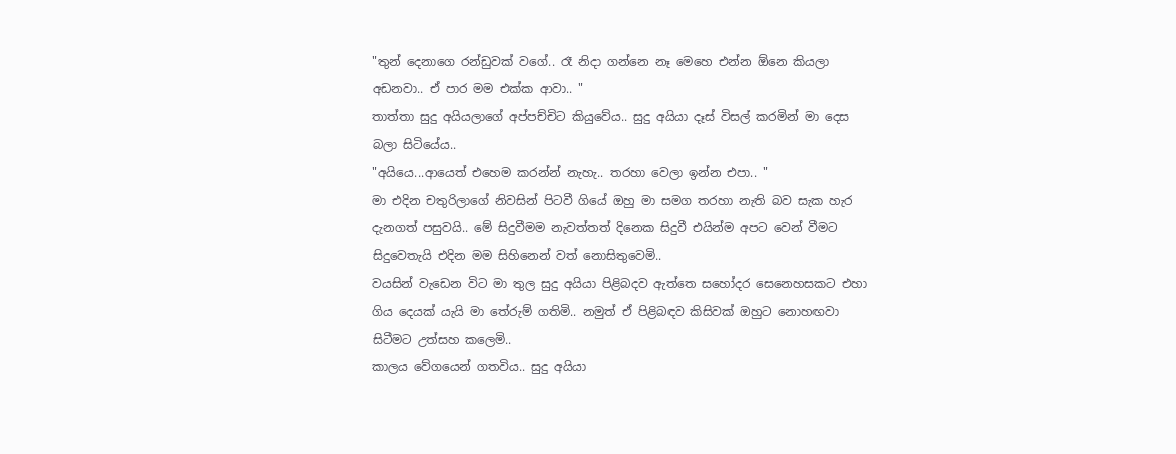"තුන් දෙනාගෙ රන්ඩුවක් වගේ.. රෑ නිදා ගන්නෙ නෑ මෙහෙ එන්න ඕනෙ කියලා අඩනවා.. ඒ පාර මම එක්ක ආවා.. "
තාත්තා සුදු අයියලාගේ අප්පච්චිට කියුවේය.. සුදු අයියා දෑස් විසල් කරමින් මා දෙස බලා සිටියේය..
"අයියෙ...ආයෙත් එහෙම කරන්න් නැහැ.. තරහා වෙලා ඉන්න එපා.. "
මා එදින චතුරිලාගේ නිවසින් පිටවී ගියේ ඔහු මා සමග තරහා නැති බව සැක හැර දැනගත් පසුවයි.. මේ සිදුවීමම නැවත්තත් දිනෙක සිදුවී එයින්ම අපට වෙන් වීමට සිදුවෙතැයි එදින මම සිහිනෙන් වත් නොසිතුවෙමි..
වයසින් වැඩෙන විට මා තුල සුදු අයියා පිළිබදව ඇත්තෙ සහෝදර සෙනෙහසකට එහා ගිය දෙයක් යැයි මා තේරුම් ගතිමි.. නමුත් ඒ පිළිබඳව කිසිවක් ඔහුට නොහඟවා සිටීමට උත්සහ කලෙමි..
කාලය වේගයෙන් ගතවිය.. සුදු අයියා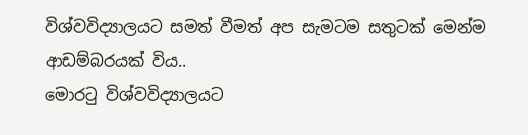විශ්වවිද්‍යාලයට සමත් වීමත් අප සැමටම සතුටක් මෙන්ම ආඩම්බරයක් විය..
මොරටු විශ්වවිද්‍යාලයට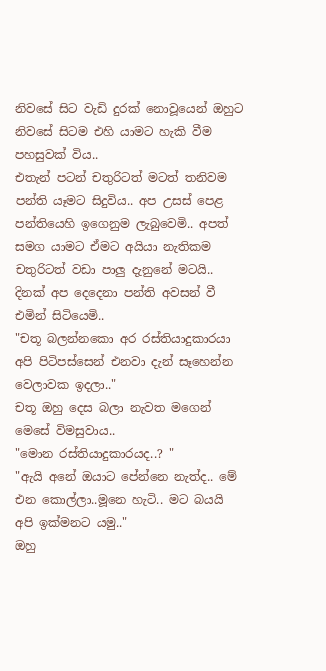නිවසේ සිට වැඩි දුරක් නොවූයෙන් ඔහුට නිවසේ සිටම එහි යාමට හැකි වීම පහසුවක් විය..
එතැන් පටන් චතුරිටත් මටත් තනිවම පන්ති යෑමට සිදුවිය.. අප උසස් පෙළ පන්තියෙහි ඉගෙනුම ලැබුවෙමි.. අපත් සමග යාමට ඒමට අයියා නැතිකම චතුරිටත් වඩා පාලු දැනුනේ මටයි..
දිනක් අප දෙදෙනා පන්ති අවසන් වී එමින් සිටියෙමි..
"චතූ බලන්නකො අර රස්තියාදුකාරයා අපි පිටිපස්සෙන් එනවා දැන් සෑහෙන්න වෙලාවක ඉදලා.."
චතූ ඔහු දෙස බලා නැවත මගෙන් මෙසේ විමසුවාය..
"මොන රස්තියාදුකාරයද..? "
"ඇයි අනේ ඔයාට පේන්නෙ නැත්ද.. මේ එන කොල්ලා..මූනෙ හැටි.. මට බයයි අපි ඉක්මනට යමු.."
ඔහු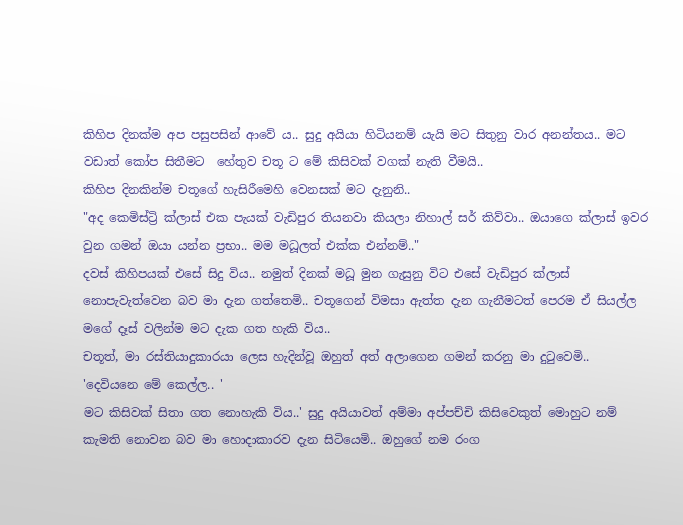කිහිප දිනක්ම අප පසුපසින් ආවේ ය.. සුදු අයියා හිටියනම් යැයි මට සිතුනු වාර අනන්තය.. මට වඩාත් කෝප සිතීමට  හේතුව චතූ ට මේ කිසිවක් වගක් නැති වීමයි..
කිහිප දිනකින්ම චතූගේ හැසිරීමෙහි වෙනසක් මට දැනුනි..
"අද කෙමිස්ට්‍රි ක්ලාස් එක පැයක් වැඩිපුර තියනවා කියලා නිහාල් සර් කිව්වා.. ඔයාගෙ ක්ලාස් ඉවර වුන ගමන් ඔයා යන්න ප්‍රභා.. මම මධූලත් එක්ක එන්නම්.."
දවස් කිහිපයක් එසේ සිදු විය.. නමුත් දිනක් මධූ මුන ගැසුනු විට එසේ වැඩිපුර ක්ලාස් නොපැවැත්වෙන බව මා දැන ගත්තෙමි.. චතූගෙන් විමසා ඇත්ත දැන ගැනීමටත් පෙරම ඒ සියල්ල මගේ දෑස් වලින්ම මට දැක ගත හැකි විය..
චතූත්, මා රස්තියාදුකාරයා ලෙස හැදින්වූ ඔහුත් අත් අලාගෙන ගමන් කරනු මා දුටුවෙමි..
'දෙවියනෙ මේ කෙල්ල.. '
මට කිසිවක් සිතා ගත නොහැකි විය..' සුදු අයියාවත් අම්මා අප්පච්චි කිසිවෙකුත් මොහුට නම් කැමති නොවන බව මා හොදාකාරව දැන සිටියෙමි.. ඔහුගේ නම රංග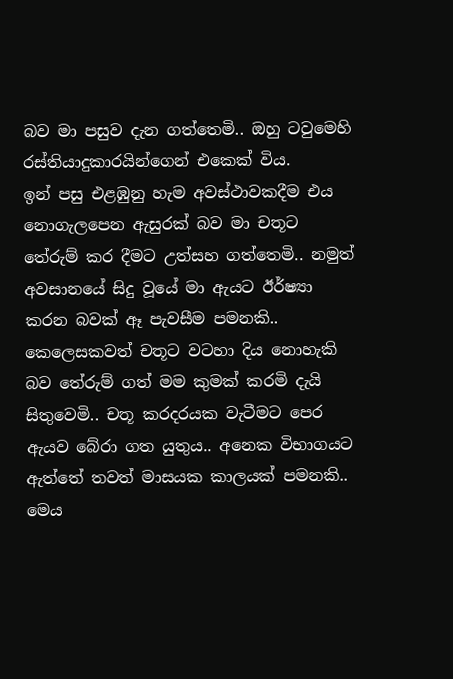බව මා පසුව දැන ගත්තෙමි.. ඔහු ටවුමෙහි රස්තියාදුකාරයින්ගෙන් එකෙක් විය.
ඉන් පසු එළඹුනු හැම අවස්ථාවකදීම එය නොගැලපෙන ඇසුරක් බව මා චතූට තේරුම් කර දීමට උත්සහ ගත්තෙමි.. නමුත් අවසානයේ සිදු වූයේ මා ඇයට ඊර්ෂ්‍යා කරන බවක් ඈ පැවසීම පමනකි..
කෙලෙසකවත් චතූට වටහා දිය නොහැකි බව තේරුම් ගත් මම කුමක් කරමි දැයි සිතුවෙමි.. චතූ කරදරයක වැටීමට පෙර ඇයව බේරා ගත යුතුය.. අනෙක විභාගයට ඇත්තේ තවත් මාසයක කාලයක් පමනකි.. මෙය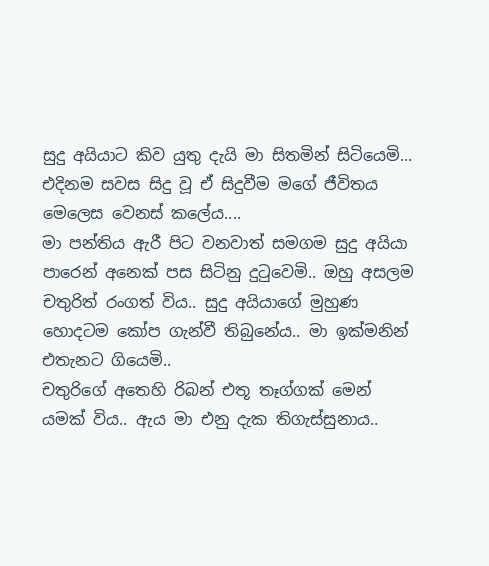සුදු අයියාට කිව යුතු දැයි මා සිතමින් සිටියෙමි...
එදිනම සවස සිදු වූ ඒ සිදුවීම මගේ ජීවිතය මෙලෙස වෙනස් කලේය....
මා පන්‍තිය ඇරී පිට වනවාත් සමගම සුදු අයියා පාරෙන් අනෙක් පස සිටිනු දුටුවෙමි.. ඔහු අසලම චතුරිත් රංගත් විය.. සුදු අයියාගේ මුහුණ හොදටම කෝප ගැන්වී තිබුනේය.. මා ඉක්මනින් එතැනට ගියෙමි..
චතුරිගේ අතෙහි රිබන් එතූ තෑග්ගක් මෙන් යමක් විය.. ඇය මා එනු දැක තිගැස්සුනාය..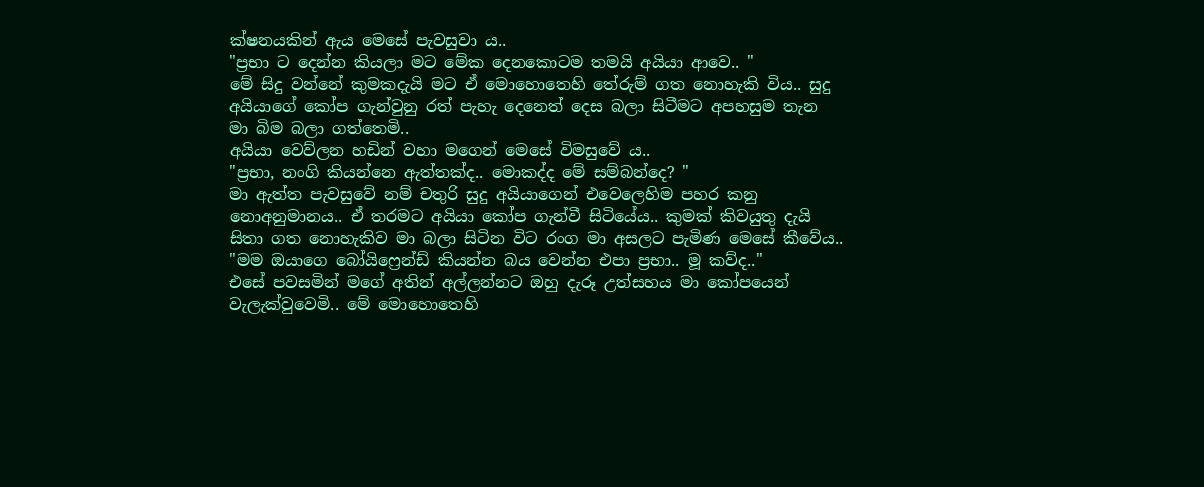ක්ෂනයකින් ඇය මෙසේ පැවසුවා ය..
"ප්‍රභා ට දෙන්න කියලා මට මේක දෙනකොටම තමයි අයියා ආවෙ.. "
මේ සිදු වන්නේ කුමකදැයි මට ඒ මොහොතෙහි තේරුම් ගත නොහැකි විය.. සුදු අයියාගේ කෝප ගැන්වුනු රත් පැහැ දෙනෙත් දෙස බලා සිටීමට අපහසුම තැන  මා බිම බලා ගත්තෙමි..
අයියා වෙව්ලන හඩින් වහා මගෙන් මෙසේ විමසුවේ ය..
"ප්‍රභා, නංගි කියන්නෙ ඇත්තක්ද.. මොකද්ද මේ සම්බන්දෙ? "
මා ඇත්ත පැවසුවේ නම් චතුරි සුදු අයියාගෙන් එවෙලෙහිම පහර කනු නොඅනුමානය.. ඒ තරමට අයියා කෝප ගැන්වී සිටියේය.. කුමක් කිවයුතු දැයි සිතා ගත නොහැකිව මා බලා සිටින විට රංග මා අසලට පැමිණ මෙසේ කීවේය..
"මම ඔයාගෙ බෝයිෆ්‍රෙන්ඩ් කියන්න බය වෙන්න එපා ප්‍රභා.. මූ කව්ද.."
එසේ පවසමින් මගේ අතින් අල්ලන්නට ඔහු දැරූ උත්සහය මා කෝපයෙන් වැලැක්වුවෙමි.. මේ මොහොතෙහි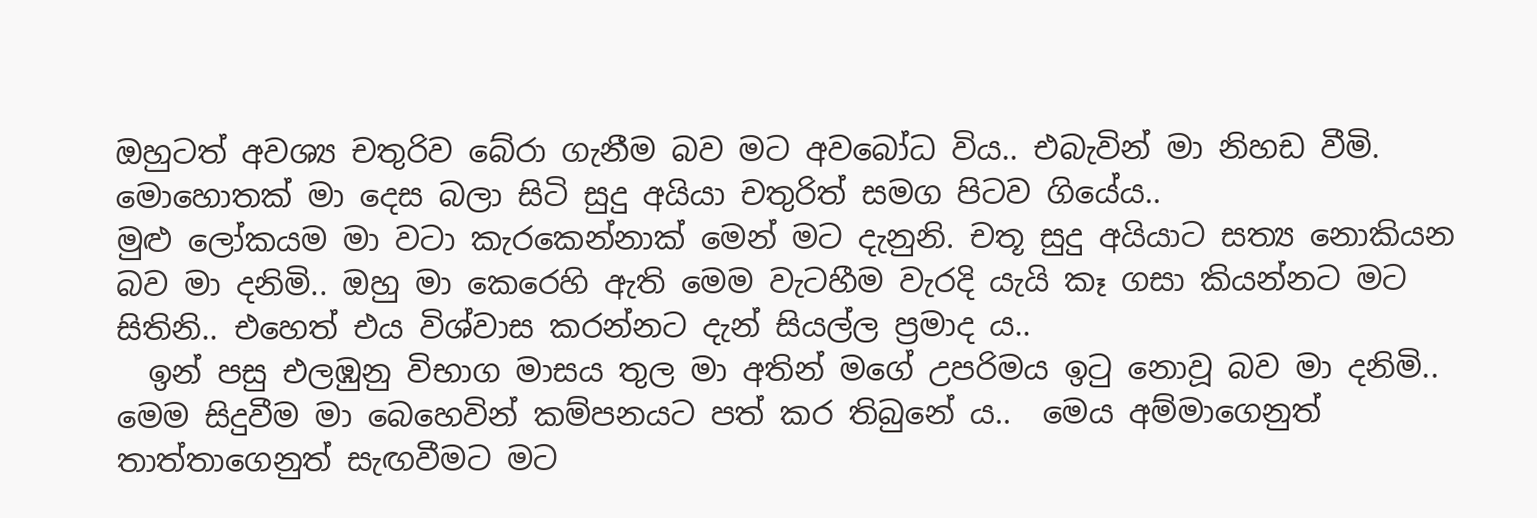ඔහුටත් අවශ්‍ය චතුරිව බේරා ගැනීම බව මට අවබෝධ විය.. එබැවින් මා නිහඩ වීමි.
මොහොතක් මා දෙස බලා සිටි සුදු අයියා චතුරිත් සමග පිටව ගියේය..
මුළු ලෝකයම මා වටා කැරකෙන්නාක් මෙන් මට දැනුනි. චතූ සුදු අයියාට සත්‍ය නොකියන බව මා දනිමි.. ඔහු මා කෙරෙහි ඇති මෙම වැටහීම වැරදි යැයි කෑ ගසා කියන්නට මට සිතිනි.. එහෙත් එය විශ්වාස කරන්නට දැන් සියල්ල ප්‍රමාද ය..
  ඉන් පසු එලඹුනු විභාග මාසය තුල මා අතින් මගේ උපරිමය ඉටු නොවූ බව මා දනිමි.. මෙම සිදුවීම මා බෙහෙවින් කම්පනයට පත් කර තිබුනේ ය..  මෙය අම්මාගෙනුත් තාත්තාගෙනුත් සැඟවීමට මට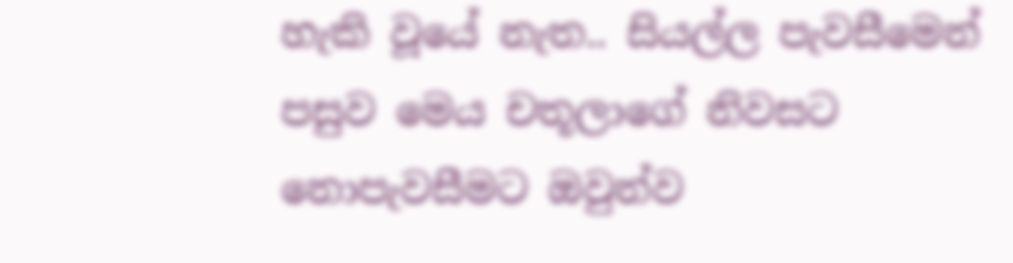හැකි වූයේ නැත.. සියල්ල පැවසීමෙන් පසුව මෙය චතූලාගේ නිවසට නොපැවසීමට ඔවුන්ව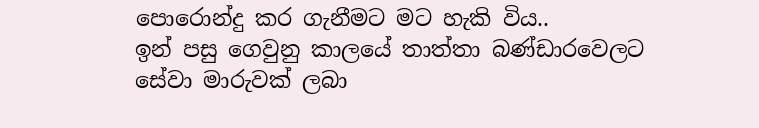පොරොන්දු කර ගැනීමට මට හැකි විය..
ඉන් පසු ගෙවුනු කාලයේ තාත්තා බණ්ඩාරවෙලට සේවා මාරුවක් ලබා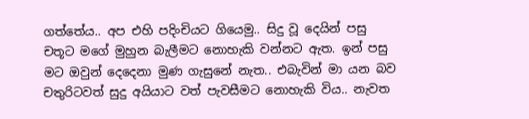ගත්තේය.. අප එහි පදිංචියට ගියෙමු.. සිදු වූ දෙයින් පසු චතූට මගේ මුහුන බැලීමට නොහැකි වන්නට ඇත. ඉන් පසු මට ඔවුන් දෙදෙනා මුණ ගැසුනේ නැත.. එබැවින් මා යන බව චතුරිටවත් සුදු අයියාට වත් පැවසීමට නොහැකි විය.. නැවත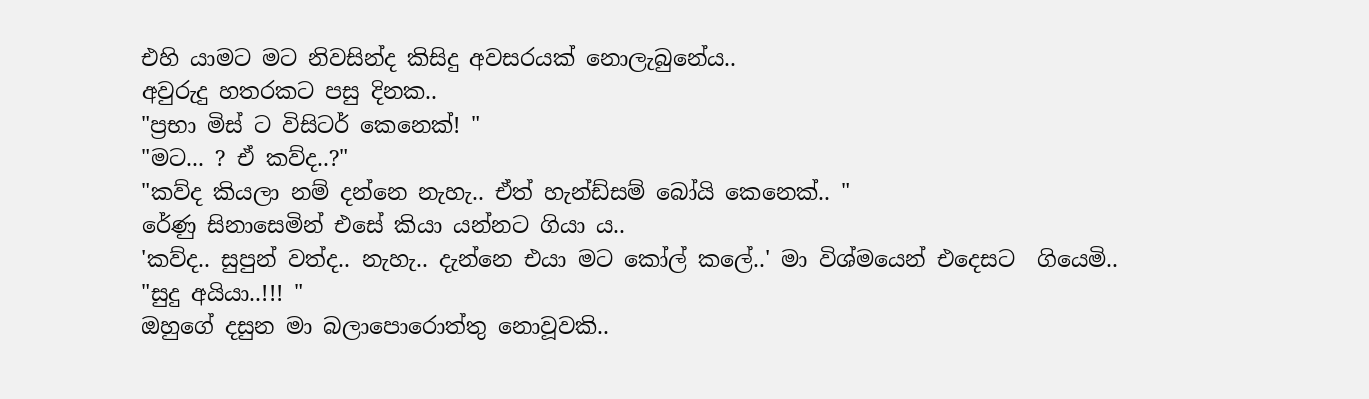එහි යාමට මට නිවසින්ද කිසිදු අවසරයක් නොලැබුනේය..
අවුරුදු හතරකට පසු දිනක..
"ප්‍රභා මිස් ට විසිටර් කෙනෙක්! "
"මට... ? ඒ කව්ද..?"
"කව්ද කියලා නම් දන්නෙ නැහැ.. ඒත් හැන්ඩ්සම් බෝයි කෙනෙක්.. "
රේණු සිනාසෙමින් එසේ කියා යන්නට ගියා ය..
'කව්ද.. සුපුන් වත්ද.. නැහැ.. දැන්නෙ එයා මට කෝල් කලේ..' මා විශ්මයෙන් එදෙසට  ගියෙමි..
"සුදු අයියා..!!! "
ඔහුගේ දසුන මා බලාපොරොත්තු නොවූවකි..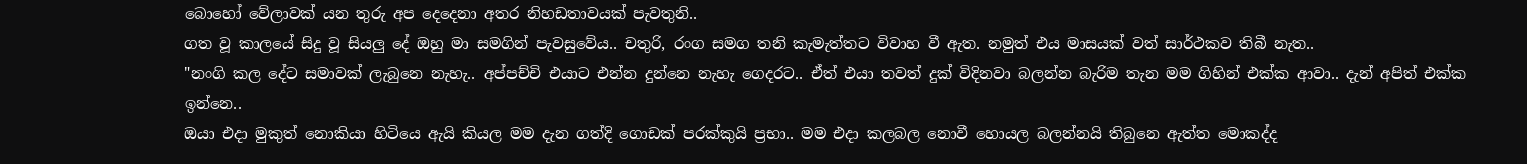බොහෝ වේලාවක් යන තුරු අප දෙදෙනා අතර නිහඩතාවයක් පැවතුනි..
ගත වූ කාලයේ සිදු වූ සියලු දේ ඔහු මා සමගින් පැවසුවේය.. චතුරි, රංග සමග තනි කැමැත්තට විවාහ වී ඇත. නමුත් එය මාසයක් වත් සාර්ථකව තිබී නැත..
"නංගි කල දේට සමාවක් ලැබුනෙ නැහැ.. අප්පච්චි එයාට එන්න දුන්නෙ නැහැ ගෙදරට.. ඒත් එයා තවත් දුක් විදිනවා බලන්න බැරිම තැන මම ගිහින් එක්ක ආවා.. දැන් අපිත් එක්ක ඉන්නෙ..
ඔයා එදා මුකුත් නොකියා හිටියෙ ඇයි කියල මම දැන ගත්දි ගොඩක් පරක්කුයි ප්‍රභා.. මම එදා කලබල නොවී හොයල බලන්නයි තිබුනෙ ඇත්ත මොකද්ද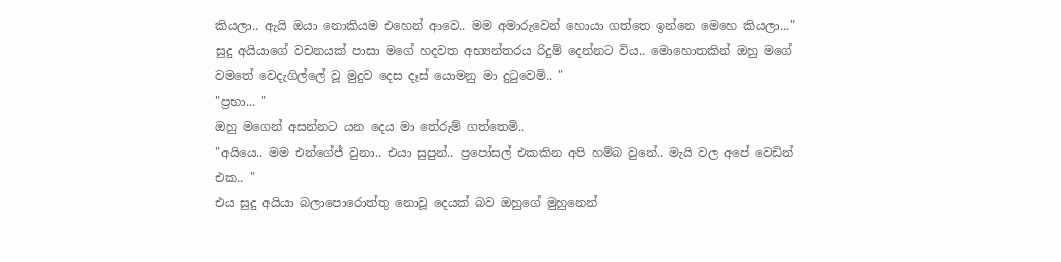කියලා.. ඇයි ඔයා නොකියම එහෙන් ආවෙ.. මම අමාරුවෙන් හොයා ගත්තෙ ඉන්නෙ මෙහෙ කියලා..."
සුදු අයියාගේ වචනයක් පාසා මගේ හදවත අභ්‍යන්තරය රිදුම් දෙන්නට විය.. මොහොතකින් ඔහු මගේ වමතේ වෙදැගිල්ලේ වූ මුදුව දෙස දෑස් යොමනු මා දුටුවෙමි.. "
"ප්‍රභා... "
ඔහු මගෙන් අසන්නට යන දෙය මා තේරුම් ගත්තෙමි..
"අයියෙ.. මම එන්ගේජ් වුනා.. එයා සුපුන්.. ප්‍රපෝසල් එකකින අපි හම්බ වුනේ.. මැයි වල අපේ වෙඩින් එක.. "
එය සුදු අයියා බලාපොරොත්තු නොවූ දෙයක් බව ඔහුගේ මුහුනෙන්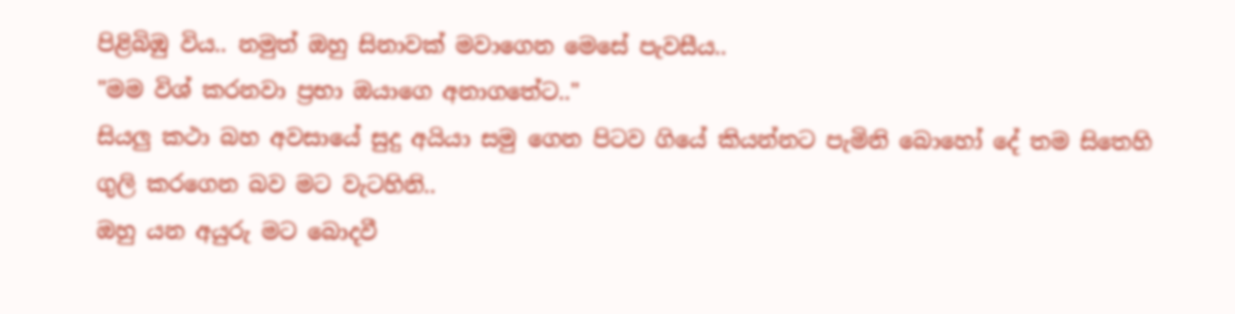පිළිබිඹු විය.. නමුත් ඔහු සිනාවක් මවාගෙන මෙසේ පැවසීය..
"මම විශ් කරනවා ප්‍රභා ඔයාගෙ අනාගතේට.."
සියලු කථා බහ අවසායේ සුදු අයියා සමු ගෙන පිටව ගියේ කියන්නට පැමිනි බොහෝ දේ තම සිතෙහි ගුලි කරගෙන බව මට වැටහිනි..
ඔහු යන අයුරු මට බොදවී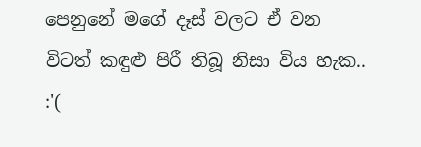පෙනුනේ මගේ දෑස් වලට ඒ වන විටත් කඳුළු පිරී තිබූ නිසා විය හැක.. :'(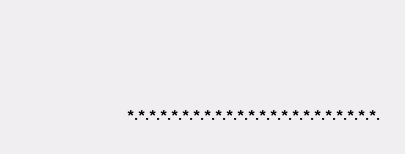*.*.*.*.*.*.*.*.*.*.*.*.*.*.*.*.*.*.*.*.*.*.*.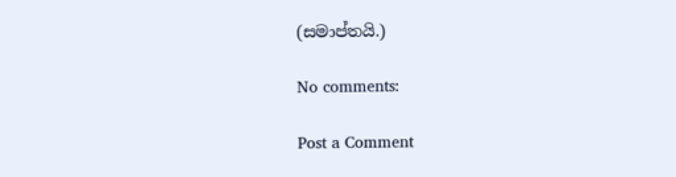(සමාප්තයි.)

No comments:

Post a Comment